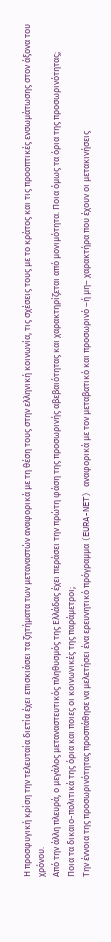Η προσφυγική κρίση την τελευταία διετία έχει επισκιάσει τα ζητήματα των μεταναστών αναφορικά με τη θέση τους στην ελληνική κοινωνία, τις σχέσεις τους με το κράτος και τις προοπτικές ενσωμάτωσης στον άξονα του χρόνου.
Από την άλλη πλευρά, ο μεγάλος μεταναστευτικός πληθυσμός της Ελλάδας έχει περάσει την πρώτη φάση της προσωρινής αβεβαιότητας και χαρακτηρίζεται από μονιμότητα. Ποια όμως τα όρια της προσωρινότητας;
Ποια τα δικαιο-πολιτικά της όρια και ποιες οι κοινωνικές της παράμετροι;
Την έννοια της προσωρινότητας προσπάθησε να μελετήσει ένα ερευνητικό πρόγραμμα (EURA-NET) αναφορικά με τον μεταβατικό και προσωρινό –ή μη– χαρακτήρα που έχουν οι μετακινήσεις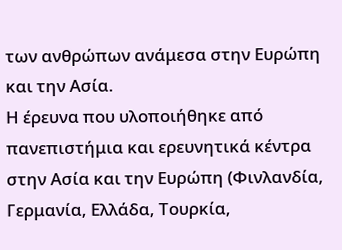των ανθρώπων ανάμεσα στην Ευρώπη και την Ασία.
Η έρευνα που υλοποιήθηκε από πανεπιστήμια και ερευνητικά κέντρα στην Ασία και την Ευρώπη (Φινλανδία, Γερμανία, Ελλάδα, Τουρκία,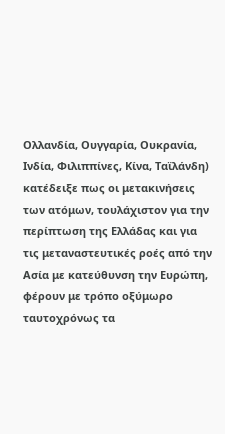Ολλανδία, Ουγγαρία, Ουκρανία, Ινδία, Φιλιππίνες, Κίνα, Ταϊλάνδη) κατέδειξε πως οι μετακινήσεις των ατόμων, τουλάχιστον για την περίπτωση της Ελλάδας και για τις μεταναστευτικές ροές από την Ασία με κατεύθυνση την Ευρώπη, φέρουν με τρόπο οξύμωρο ταυτοχρόνως τα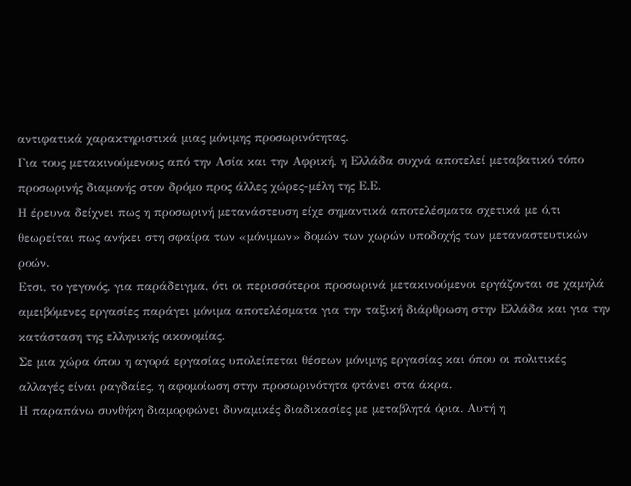αντιφατικά χαρακτηριστικά μιας μόνιμης προσωρινότητας.
Για τους μετακινούμενους από την Ασία και την Αφρική, η Ελλάδα συχνά αποτελεί μεταβατικό τόπο προσωρινής διαμονής στον δρόμο προς άλλες χώρες-μέλη της Ε.Ε.
Η έρευνα δείχνει πως η προσωρινή μετανάστευση είχε σημαντικά αποτελέσματα σχετικά με ό,τι θεωρείται πως ανήκει στη σφαίρα των «μόνιμων» δομών των χωρών υποδοχής των μεταναστευτικών ροών.
Ετσι, το γεγονός, για παράδειγμα, ότι οι περισσότεροι προσωρινά μετακινούμενοι εργάζονται σε χαμηλά αμειβόμενες εργασίες παράγει μόνιμα αποτελέσματα για την ταξική διάρθρωση στην Ελλάδα και για την κατάσταση της ελληνικής οικονομίας.
Σε μια χώρα όπου η αγορά εργασίας υπολείπεται θέσεων μόνιμης εργασίας και όπου οι πολιτικές αλλαγές είναι ραγδαίες, η αφομοίωση στην προσωρινότητα φτάνει στα άκρα.
Η παραπάνω συνθήκη διαμορφώνει δυναμικές διαδικασίες με μεταβλητά όρια. Αυτή η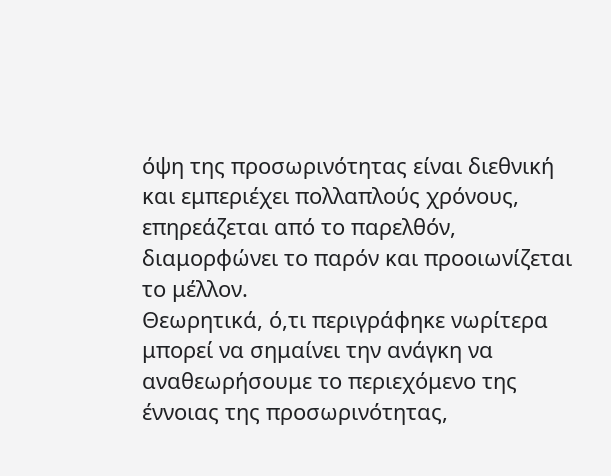όψη της προσωρινότητας είναι διεθνική και εμπεριέχει πολλαπλούς χρόνους, επηρεάζεται από το παρελθόν, διαμορφώνει το παρόν και προοιωνίζεται το μέλλον.
Θεωρητικά, ό,τι περιγράφηκε νωρίτερα μπορεί να σημαίνει την ανάγκη να αναθεωρήσουμε το περιεχόμενο της έννοιας της προσωρινότητας,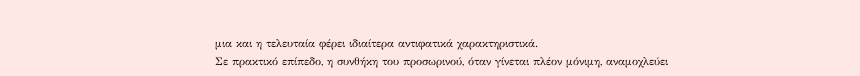μια και η τελευταία φέρει ιδιαίτερα αντιφατικά χαρακτηριστικά.
Σε πρακτικό επίπεδο, η συνθήκη του προσωρινού, όταν γίνεται πλέον μόνιμη, αναμοχλεύει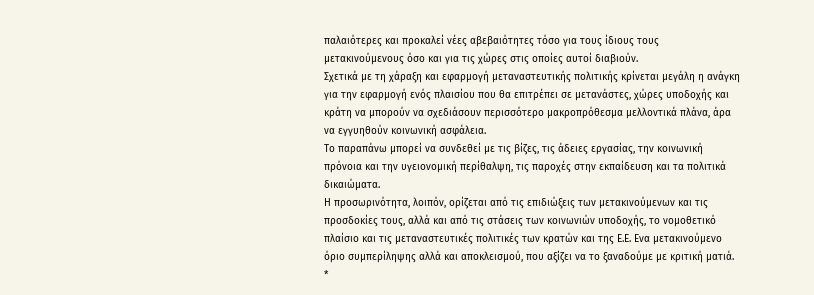παλαιότερες και προκαλεί νέες αβεβαιότητες τόσο για τους ίδιους τους μετακινούμενους όσο και για τις χώρες στις οποίες αυτοί διαβιούν.
Σχετικά με τη χάραξη και εφαρμογή μεταναστευτικής πολιτικής κρίνεται μεγάλη η ανάγκη για την εφαρμογή ενός πλαισίου που θα επιτρέπει σε μετανάστες, χώρες υποδοχής και κράτη να μπορούν να σχεδιάσουν περισσότερο μακροπρόθεσμα μελλοντικά πλάνα, άρα να εγγυηθούν κοινωνική ασφάλεια.
Το παραπάνω μπορεί να συνδεθεί με τις βίζες, τις άδειες εργασίας, την κοινωνική πρόνοια και την υγειονομική περίθαλψη, τις παροχές στην εκπαίδευση και τα πολιτικά δικαιώματα.
Η προσωρινότητα, λοιπόν, ορίζεται από τις επιδιώξεις των μετακινούμενων και τις προσδοκίες τους, αλλά και από τις στάσεις των κοινωνιών υποδοχής, το νομοθετικό πλαίσιο και τις μεταναστευτικές πολιτικές των κρατών και της Ε.Ε. Ενα μετακινούμενο όριο συμπερίληψης αλλά και αποκλεισμού, που αξίζει να το ξαναδούμε με κριτική ματιά.
*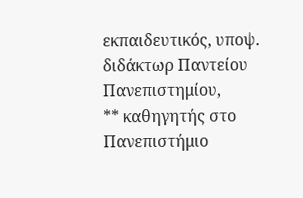εκπαιδευτικός, υποψ. διδάκτωρ Παντείου Πανεπιστημίου,
** καθηγητής στο Πανεπιστήμιο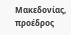Μακεδονίας, προέδρος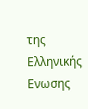της Ελληνικής Ενωσης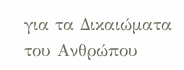για τα Δικαιώματα του Ανθρώπου